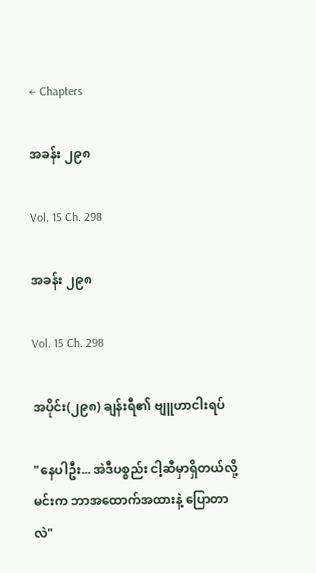← Chapters

အခန်း ၂၉၈

Vol. 15 Ch. 298

အခန်း ၂၉၈

Vol. 15 Ch. 298

အပိုင်း(၂၉၈) ချန်းရီ၏ ဗျူဟာငါးရပ်

"နေပါဦး... အဲဒီပစ္စည်း ငါ့ဆီမှာရှိတယ်လို့ မင်းက ဘာအထောက်အထားနဲ့ ပြောတာလဲ"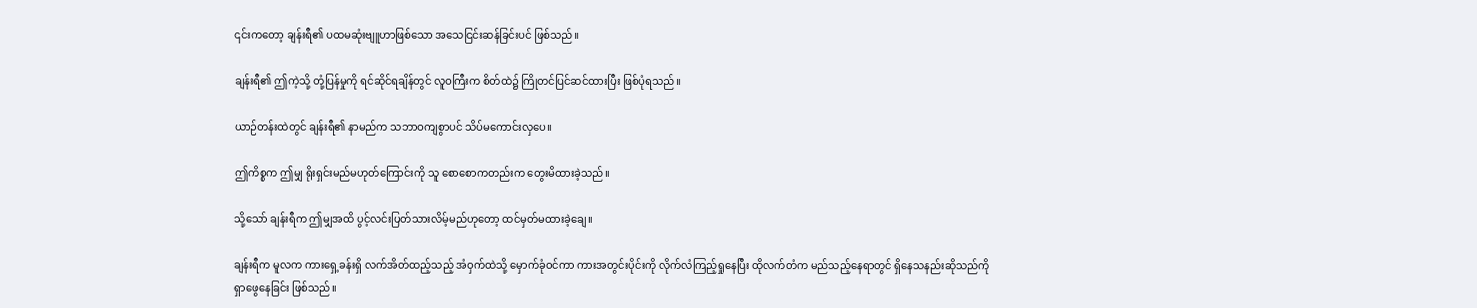၎င်းကတော့ ချန်းရီ၏ ပထမဆုံးဗျူဟာဖြစ်သော အသေငြင်းဆန်ခြင်းပင် ဖြစ်သည်။

ချန်းရီ၏ ဤကဲ့သို့ တုံ့ပြန်မှုကို ရင်ဆိုင်ရချိန်တွင် လူဝကြီးက စိတ်ထဲ၌ ကြိုတင်ပြင်ဆင်ထားပြီး ဖြစ်ပုံရသည်။

ယာဉ်တန်းထဲတွင် ချန်းရီ၏ နာမည်က သဘာဝကျစွာပင် သိပ်မကောင်းလှပေ။

ဤကိစ္စက ဤမျှ ရိုးရှင်းမည်မဟုတ်ကြောင်းကို သူ စောစောကတည်းက တွေးမိထားခဲ့သည်။

သို့သော် ချန်းရီက ဤမျှအထိ ပွင့်လင်းပြတ်သားလိမ့်မည်ဟုတော့ ထင်မှတ်မထားခဲ့ချေ။

ချန်းရီက မူလက ကားရှေ့ခန်းရှိ လက်အိတ်ထည့်သည့် အံဝှက်ထဲသို့ မှောက်ခုံဝင်ကာ ကားအတွင်းပိုင်းကို လိုက်လံကြည့်ရှုနေပြီး ထိုလက်တံက မည်သည့်နေရာတွင် ရှိနေသနည်းဆိုသည်ကို ရှာဖွေနေခြင်း ဖြစ်သည်။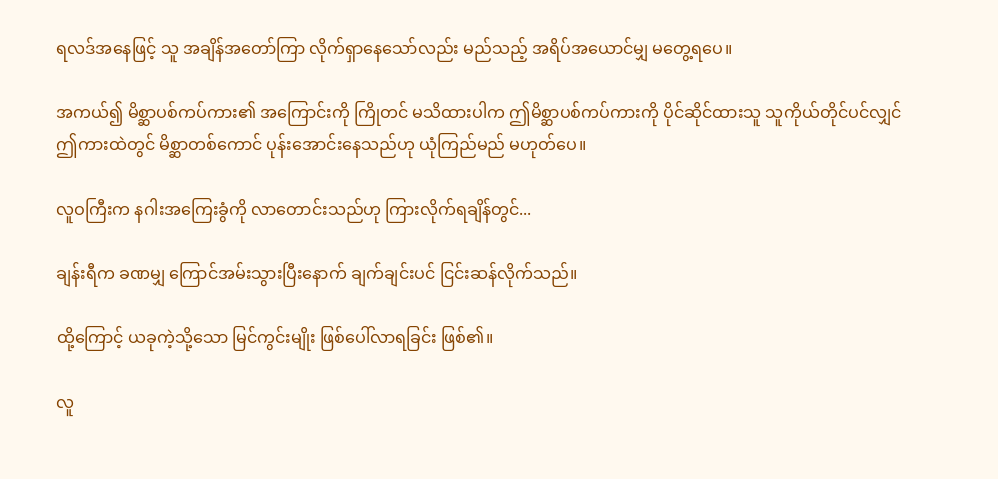ရလဒ်အနေဖြင့် သူ အချိန်အတော်ကြာ လိုက်ရှာနေသော်လည်း မည်သည့် အရိပ်အယောင်မျှ မတွေ့ရပေ။

အကယ်၍ မိစ္ဆာပစ်ကပ်ကား၏ အကြောင်းကို ကြိုတင် မသိထားပါက ဤမိစ္ဆာပစ်ကပ်ကားကို ပိုင်ဆိုင်ထားသူ သူကိုယ်တိုင်ပင်လျှင် ဤကားထဲတွင် မိစ္ဆာတစ်ကောင် ပုန်းအောင်းနေသည်ဟု ယုံကြည်မည် မဟုတ်ပေ။

လူဝကြီးက နဂါးအကြေးခွံကို လာတောင်းသည်ဟု ကြားလိုက်ရချိန်တွင်...

ချန်းရီက ခဏမျှ ကြောင်အမ်းသွားပြီးနောက် ချက်ချင်းပင် ငြင်းဆန်လိုက်သည်။

ထို့ကြောင့် ယခုကဲ့သို့သော မြင်ကွင်းမျိုး ဖြစ်ပေါ်လာရခြင်း ဖြစ်၏။

လူ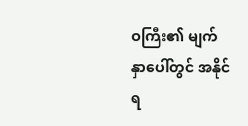ဝကြီး၏ မျက်နှာပေါ်တွင် အနိုင်ရ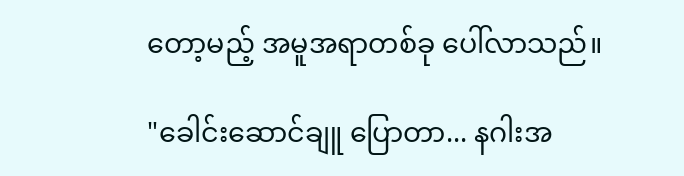တော့မည့် အမူအရာတစ်ခု ပေါ်လာသည်။

"ခေါင်းဆောင်ချူ ပြောတာ... နဂါးအ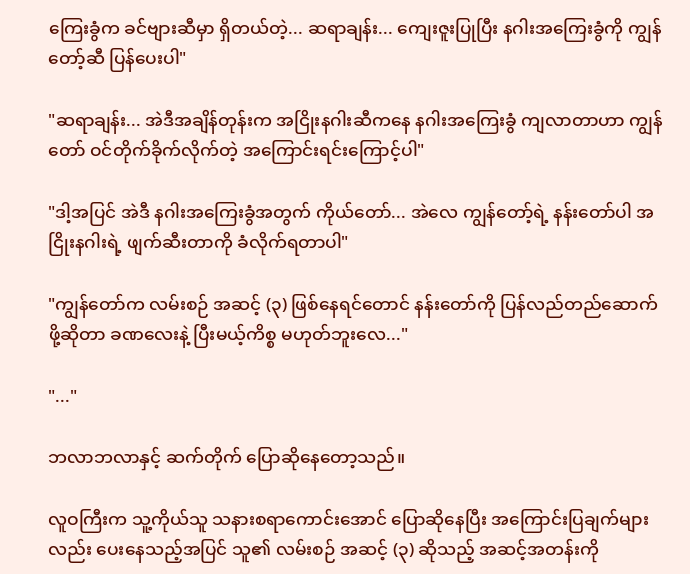ကြေးခွံက ခင်ဗျားဆီမှာ ရှိတယ်တဲ့... ဆရာချန်း... ကျေးဇူးပြုပြီး နဂါးအကြေးခွံကို ကျွန်တော့်ဆီ ပြန်ပေးပါ"

"ဆရာချန်း... အဲဒီအချိန်တုန်းက အငြိုးနဂါးဆီကနေ နဂါးအကြေးခွံ ကျလာတာဟာ ကျွန်တော် ဝင်တိုက်ခိုက်လိုက်တဲ့ အကြောင်းရင်းကြောင့်ပါ"

"ဒါ့အပြင် အဲဒီ နဂါးအကြေးခွံအတွက် ကိုယ်တော်... အဲလေ ကျွန်တော့်ရဲ့ နန်းတော်ပါ အငြိုးနဂါးရဲ့ ဖျက်ဆီးတာကို ခံလိုက်ရတာပါ"

"ကျွန်တော်က လမ်းစဉ် အဆင့် (၃) ဖြစ်နေရင်တောင် နန်းတော်ကို ပြန်လည်တည်ဆောက်ဖို့ဆိုတာ ခဏလေးနဲ့ ပြီးမယ့်ကိစ္စ မဟုတ်ဘူးလေ..."

"..."

ဘလာဘလာနှင့် ဆက်တိုက် ပြောဆိုနေတော့သည်။

လူဝကြီးက သူ့ကိုယ်သူ သနားစရာကောင်းအောင် ပြောဆိုနေပြီး အကြောင်းပြချက်များလည်း ပေးနေသည့်အပြင် သူ၏ လမ်းစဉ် အဆင့် (၃) ဆိုသည့် အဆင့်အတန်းကို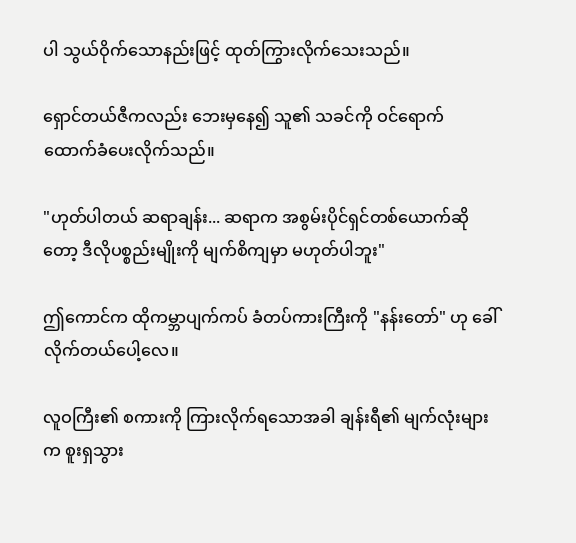ပါ သွယ်ဝိုက်သောနည်းဖြင့် ထုတ်ကြွားလိုက်သေးသည်။

ရှောင်တယ်ဇီကလည်း ဘေးမှနေ၍ သူ၏ သခင်ကို ဝင်ရောက် ထောက်ခံပေးလိုက်သည်။

"ဟုတ်ပါတယ် ဆရာချန်း... ဆရာက အစွမ်းပိုင်ရှင်တစ်ယောက်ဆိုတော့ ဒီလိုပစ္စည်းမျိုးကို မျက်စိကျမှာ မဟုတ်ပါဘူး"

ဤကောင်က ထိုကမ္ဘာပျက်ကပ် ခံတပ်ကားကြီးကို "နန်းတော်" ဟု ခေါ်လိုက်တယ်ပေါ့လေ။

လူဝကြီး၏ စကားကို ကြားလိုက်ရသောအခါ ချန်းရီ၏ မျက်လုံးများက စူးရှသွား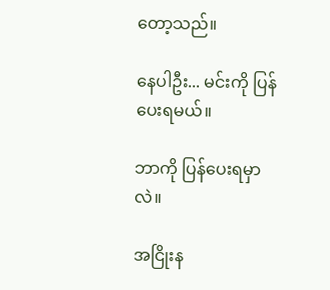တော့သည်။

နေပါဦး... မင်းကို ပြန်ပေးရမယ်။

ဘာကို ပြန်ပေးရမှာလဲ။

အငြိုးန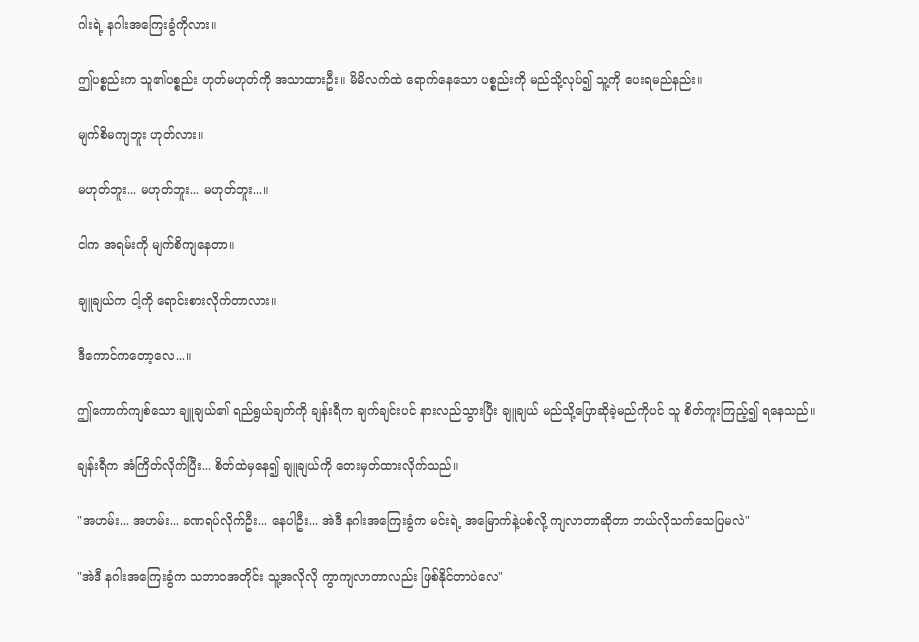ဂါးရဲ့ နဂါးအကြေးခွံကိုလား။

ဤပစ္စည်းက သူ၏ပစ္စည်း ဟုတ်မဟုတ်ကို အသာထားဦး။ မိမိလက်ထဲ ရောက်နေသော ပစ္စည်းကို မည်သို့လုပ်၍ သူ့ကို ပေးရမည်နည်း။

မျက်စိမကျဘူး ဟုတ်လား။

မဟုတ်ဘူး... မဟုတ်ဘူး... မဟုတ်ဘူး...။

ငါက အရမ်းကို မျက်စိကျနေတာ။

ချူချယ်က ငါ့ကို ရောင်းစားလိုက်တာလား။

ဒီကောင်ကတော့လေ...။

ဤကောက်ကျစ်သော ချူချယ်၏ ရည်ရွယ်ချက်ကို ချန်းရီက ချက်ချင်းပင် နားလည်သွားပြီး ချူချယ် မည်သို့ပြောဆိုခဲ့မည်ကိုပင် သူ စိတ်ကူးကြည့်၍ ရနေသည်။

ချန်းရီက အံကြိတ်လိုက်ပြီး... စိတ်ထဲမှနေ၍ ချူချယ်ကို တေးမှတ်ထားလိုက်သည်။

"အဟမ်း... အဟမ်း... ခဏရပ်လိုက်ဦး... နေပါဦး... အဲဒီ နဂါးအကြေးခွံက မင်းရဲ့ အမြောက်နဲ့ပစ်လို့ ကျလာတာဆိုတာ ဘယ်လိုသက်သေပြမလဲ"

"အဲဒီ နဂါးအကြေးခွံက သဘာဝအတိုင်း သူ့အလိုလို ကွာကျလာတာလည်း ဖြစ်နိုင်တာပဲလေ"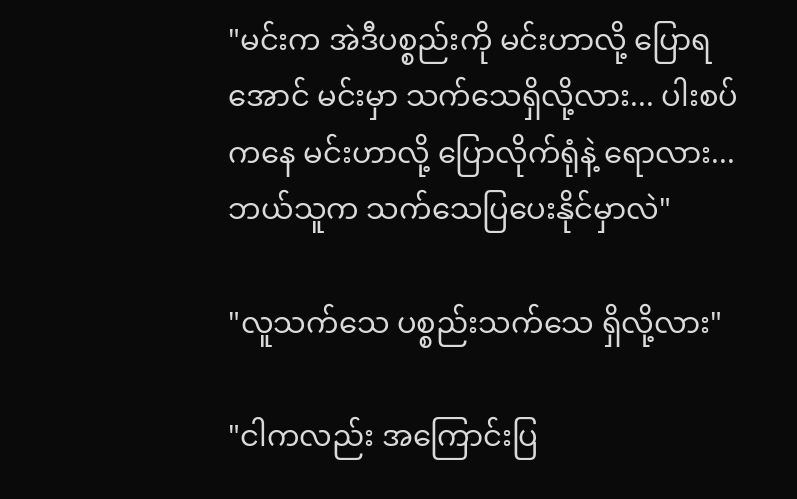"မင်းက အဲဒီပစ္စည်းကို မင်းဟာလို့ ပြောရအောင် မင်းမှာ သက်သေရှိလို့လား... ပါးစပ်ကနေ မင်းဟာလို့ ပြောလိုက်ရုံနဲ့ ရောလား... ဘယ်သူက သက်သေပြပေးနိုင်မှာလဲ"

"လူသက်သေ ပစ္စည်းသက်သေ ရှိလို့လား"

"ငါကလည်း အကြောင်းပြ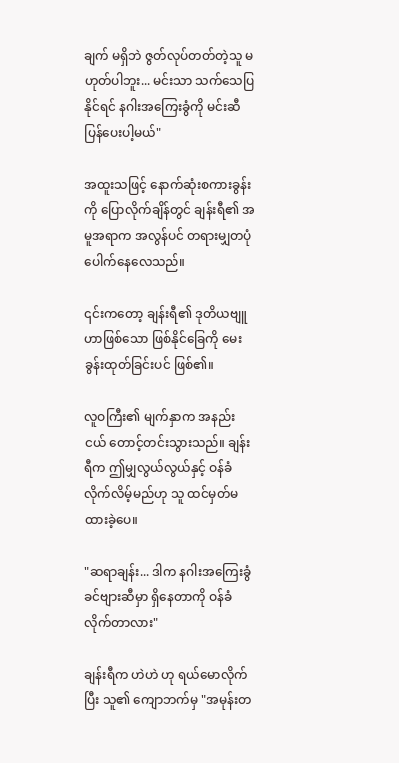ချက် မရှိဘဲ ဇွတ်လုပ်တတ်တဲ့သူ မဟုတ်ပါဘူး... မင်းသာ သက်သေပြနိုင်ရင် နဂါးအကြေးခွံကို မင်းဆီ ပြန်ပေးပါ့မယ်"

အထူးသဖြင့် နောက်ဆုံးစကားခွန်းကို ပြောလိုက်ချိန်တွင် ချန်းရီ၏ အမူအရာက အလွန်ပင် တရားမျှတပုံ ပေါက်နေလေသည်။

၎င်းကတော့ ချန်းရီ၏ ဒုတိယဗျူဟာဖြစ်သော ဖြစ်နိုင်ခြေကို မေးခွန်းထုတ်ခြင်းပင် ဖြစ်၏။

လူဝကြီး၏ မျက်နှာက အနည်းငယ် တောင့်တင်းသွားသည်။ ချန်းရီက ဤမျှလွယ်လွယ်နှင့် ဝန်ခံလိုက်လိမ့်မည်ဟု သူ ထင်မှတ်မထားခဲ့ပေ။

"ဆရာချန်း... ဒါက နဂါးအကြေးခွံ ခင်ဗျားဆီမှာ ရှိနေတာကို ဝန်ခံလိုက်တာလား"

ချန်းရီက ဟဲဟဲ ဟု ရယ်မောလိုက်ပြီး သူ၏ ကျောဘက်မှ "အမုန်းတ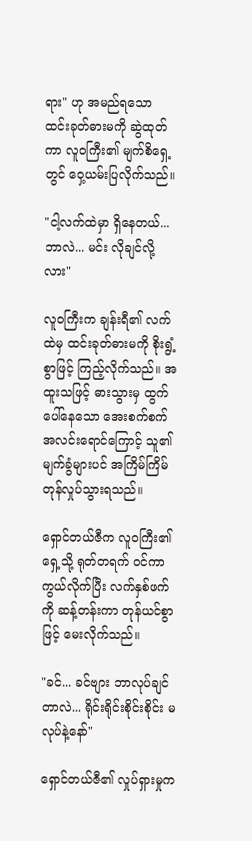ရား" ဟု အမည်ရသော ထင်းခုတ်ဓားမကို ဆွဲထုတ်ကာ လူဝကြီး၏ မျက်စိရှေ့တွင် ဝှေ့ယမ်းပြလိုက်သည်။

"ငါ့လက်ထဲမှာ ရှိနေတယ်... ဘာလဲ... မင်း လိုချင်လို့လား"

လူဝကြီးက ချန်းရီ၏ လက်ထဲမှ ထင်းခုတ်ဓားမကို စိုးရွံ့စွာဖြင့် ကြည့်လိုက်သည်။ အထူးသဖြင့် ဓားသွားမှ ထွက်ပေါ်နေသော အေးစက်စက် အလင်းရောင်ကြောင့် သူ၏ မျက်ခွံများပင် အကြိမ်ကြိမ် တုန်လှုပ်သွားရသည်။

ရှောင်တယ်ဇီက လူဝကြီး၏ ရှေ့သို့ ရုတ်တရက် ဝင်ကာကွယ်လိုက်ပြီး လက်နှစ်ဖက်ကို ဆန့်တန်းကာ တုန်ယင်စွာဖြင့် မေးလိုက်သည်။

"ခင်... ခင်ဗျား ဘာလုပ်ချင်တာလဲ... ရိုင်းရိုင်းစိုင်းစိုင်း မလုပ်နဲ့နော်"

ရှောင်တယ်ဇီ၏ လှုပ်ရှားမှုက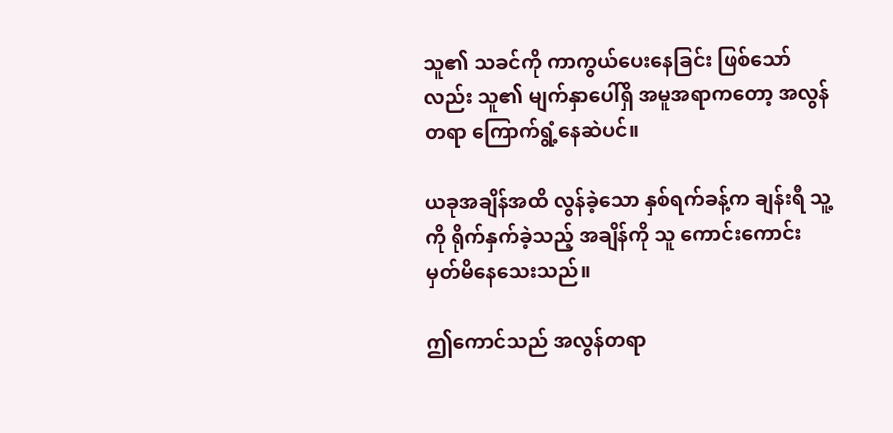သူ၏ သခင်ကို ကာကွယ်ပေးနေခြင်း ဖြစ်သော်လည်း သူ၏ မျက်နှာပေါ်ရှိ အမူအရာကတော့ အလွန်တရာ ကြောက်ရွံ့နေဆဲပင်။

ယခုအချိန်အထိ လွန်ခဲ့သော နှစ်ရက်ခန့်က ချန်းရီ သူ့ကို ရိုက်နှက်ခဲ့သည့် အချိန်ကို သူ ကောင်းကောင်း မှတ်မိနေသေးသည်။

ဤကောင်သည် အလွန်တရာ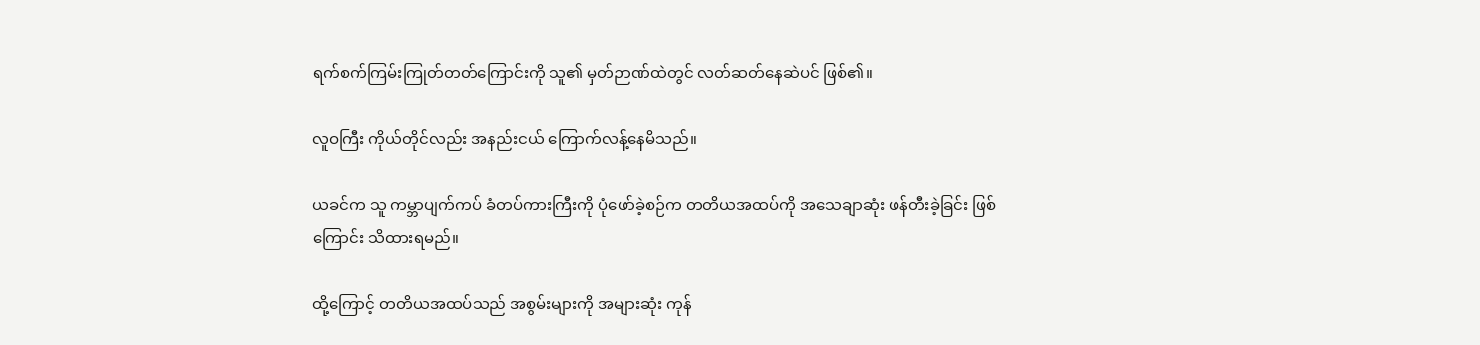ရက်စက်ကြမ်းကြုတ်တတ်ကြောင်းကို သူ၏ မှတ်ဉာဏ်ထဲတွင် လတ်ဆတ်နေဆဲပင် ဖြစ်၏။

လူဝကြီး ကိုယ်တိုင်လည်း အနည်းငယ် ကြောက်လန့်နေမိသည်။

ယခင်က သူ ကမ္ဘာပျက်ကပ် ခံတပ်ကားကြီးကို ပုံဖော်ခဲ့စဉ်က တတိယအထပ်ကို အသေချာဆုံး ဖန်တီးခဲ့ခြင်း ဖြစ်ကြောင်း သိထားရမည်။

ထို့ကြောင့် တတိယအထပ်သည် အစွမ်းများကို အများဆုံး ကုန်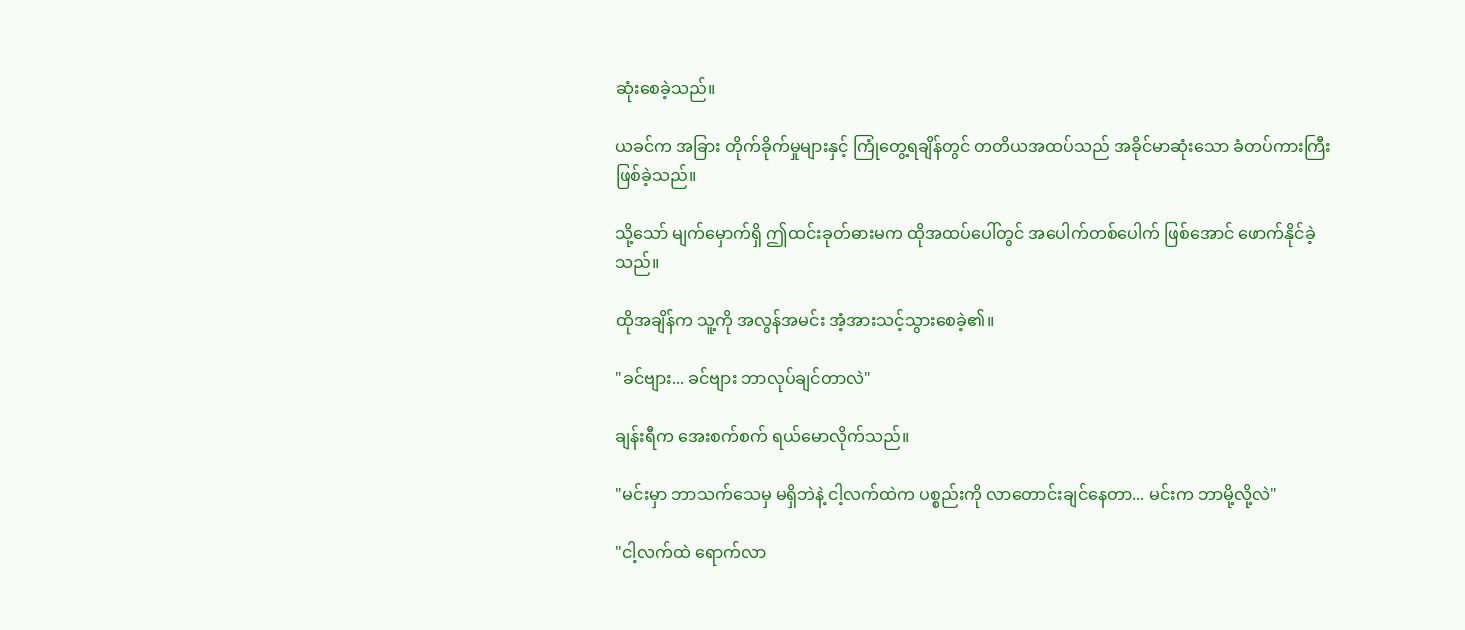ဆုံးစေခဲ့သည်။

ယခင်က အခြား တိုက်ခိုက်မှုများနှင့် ကြုံတွေ့ရချိန်တွင် တတိယအထပ်သည် အခိုင်မာဆုံးသော ခံတပ်ကားကြီး ဖြစ်ခဲ့သည်။

သို့သော် မျက်မှောက်ရှိ ဤထင်းခုတ်ဓားမက ထိုအထပ်ပေါ်တွင် အပေါက်တစ်ပေါက် ဖြစ်အောင် ဖောက်နိုင်ခဲ့သည်။

ထိုအချိန်က သူ့ကို အလွန်အမင်း အံ့အားသင့်သွားစေခဲ့၏။

"ခင်ဗျား... ခင်ဗျား ဘာလုပ်ချင်တာလဲ"

ချန်းရီက အေးစက်စက် ရယ်မောလိုက်သည်။

"မင်းမှာ ဘာသက်သေမှ မရှိဘဲနဲ့ ငါ့လက်ထဲက ပစ္စည်းကို လာတောင်းချင်နေတာ... မင်းက ဘာမို့လို့လဲ"

"ငါ့လက်ထဲ ရောက်လာ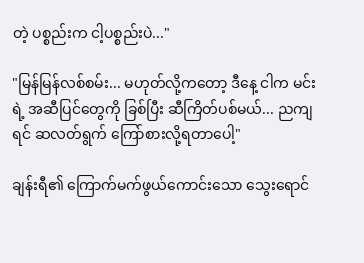တဲ့ ပစ္စည်းက ငါ့ပစ္စည်းပဲ..."

"မြန်မြန်လစ်စမ်း... မဟုတ်လို့ကတော့ ဒီနေ့ ငါက မင်းရဲ့ အဆီပြင်တွေကို ခြစ်ပြီး ဆီကြိတ်ပစ်မယ်... ညကျရင် ဆလတ်ရွက် ကြော်စားလို့ရတာပေါ့"

ချန်းရီ၏ ကြောက်မက်ဖွယ်ကောင်းသော သွေးရောင်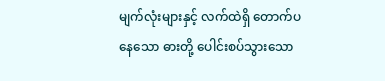မျက်လုံးများနှင့် လက်ထဲရှိ တောက်ပနေသော ဓားတို့ ပေါင်းစပ်သွားသော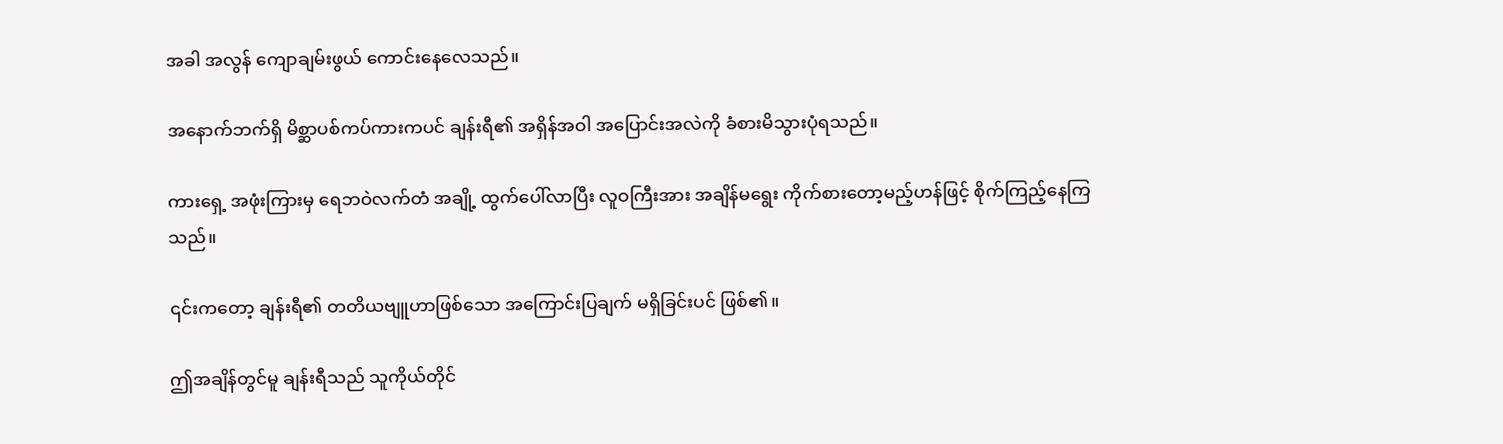အခါ အလွန် ကျောချမ်းဖွယ် ကောင်းနေလေသည်။

အနောက်ဘက်ရှိ မိစ္ဆာပစ်ကပ်ကားကပင် ချန်းရီ၏ အရှိန်အဝါ အပြောင်းအလဲကို ခံစားမိသွားပုံရသည်။

ကားရှေ့ အဖုံးကြားမှ ရေဘဝဲလက်တံ အချို့ ထွက်ပေါ်လာပြီး လူဝကြီးအား အချိန်မရွေး ကိုက်စားတော့မည့်ဟန်ဖြင့် စိုက်ကြည့်နေကြသည်။

၎င်းကတော့ ချန်းရီ၏ တတိယဗျူဟာဖြစ်သော အကြောင်းပြချက် မရှိခြင်းပင် ဖြစ်၏။

ဤအချိန်တွင်မူ ချန်းရီသည် သူကိုယ်တိုင်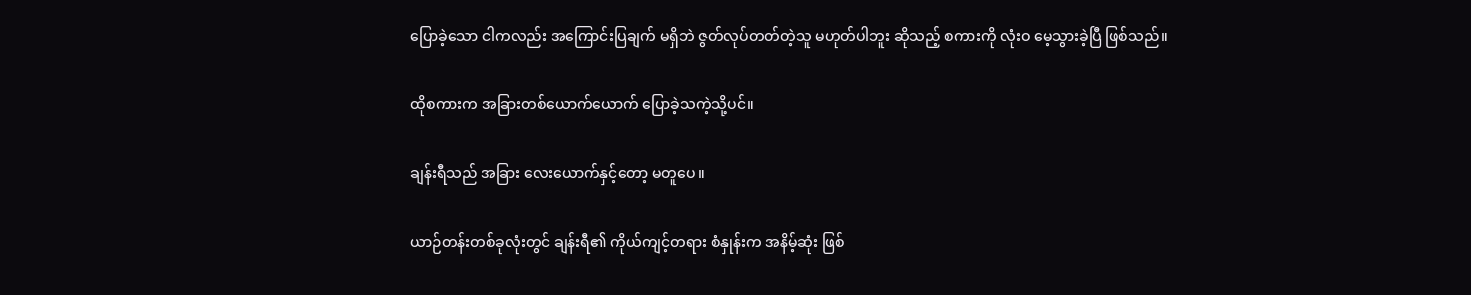ပြောခဲ့သော ငါကလည်း အကြောင်းပြချက် မရှိဘဲ ဇွတ်လုပ်တတ်တဲ့သူ မဟုတ်ပါဘူး ဆိုသည့် စကားကို လုံးဝ မေ့သွားခဲ့ပြီ ဖြစ်သည်။

ထိုစကားက အခြားတစ်ယောက်ယောက် ပြောခဲ့သကဲ့သို့ပင်။

ချန်းရီသည် အခြား လေးယောက်နှင့်တော့ မတူပေ။

ယာဉ်တန်းတစ်ခုလုံးတွင် ချန်းရီ၏ ကိုယ်ကျင့်တရား စံနှုန်းက အနိမ့်ဆုံး ဖြစ်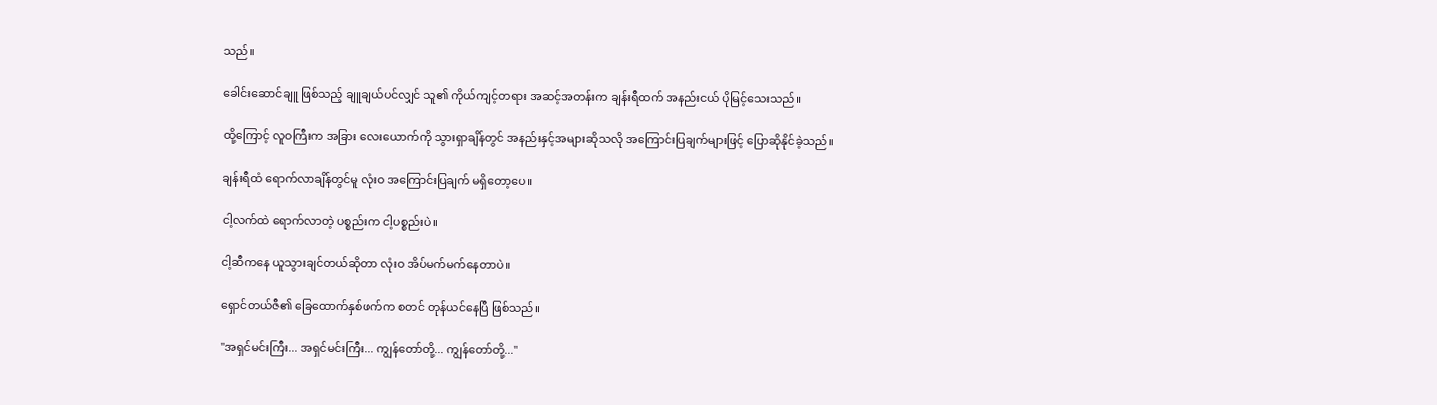သည်။

ခေါင်းဆောင်ချူ ဖြစ်သည့် ချူချယ်ပင်လျှင် သူ၏ ကိုယ်ကျင့်တရား အဆင့်အတန်းက ချန်းရီထက် အနည်းငယ် ပိုမြင့်သေးသည်။

ထို့ကြောင့် လူဝကြီးက အခြား လေးယောက်ကို သွားရှာချိန်တွင် အနည်းနှင့်အများဆိုသလို အကြောင်းပြချက်များဖြင့် ပြောဆိုနိုင်ခဲ့သည်။

ချန်းရီထံ ရောက်လာချိန်တွင်မူ လုံးဝ အကြောင်းပြချက် မရှိတော့ပေ။

ငါ့လက်ထဲ ရောက်လာတဲ့ ပစ္စည်းက ငါ့ပစ္စည်းပဲ။

ငါ့ဆီကနေ ယူသွားချင်တယ်ဆိုတာ လုံးဝ အိပ်မက်မက်နေတာပဲ။

ရှောင်တယ်ဇီ၏ ခြေထောက်နှစ်ဖက်က စတင် တုန်ယင်နေပြီ ဖြစ်သည်။

"အရှင်မင်းကြီး... အရှင်မင်းကြီး... ကျွန်တော်တို့... ကျွန်တော်တို့..."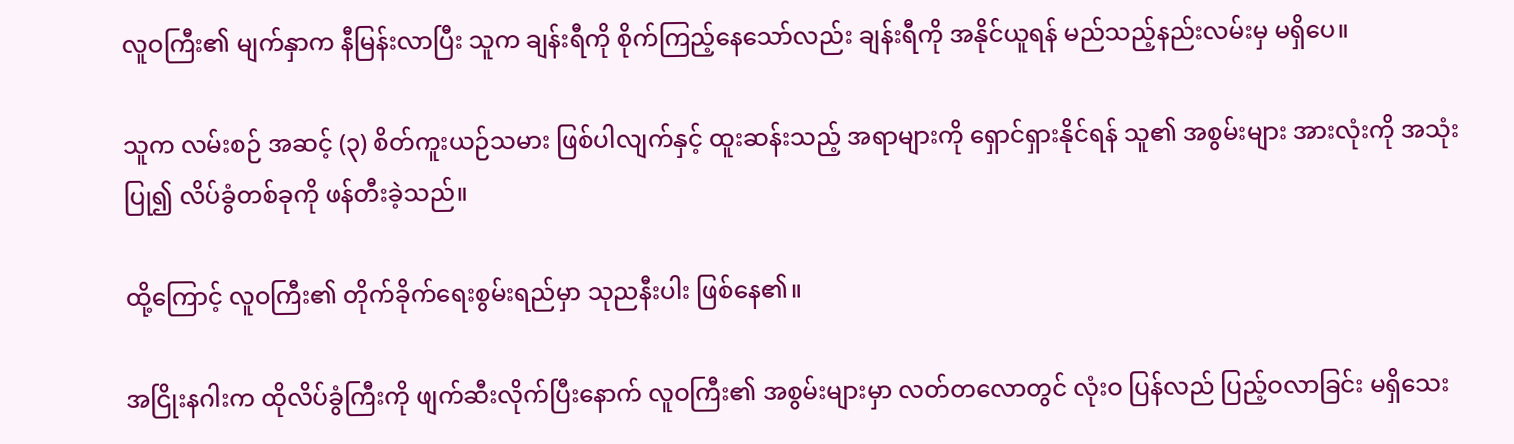လူဝကြီး၏ မျက်နှာက နီမြန်းလာပြီး သူက ချန်းရီကို စိုက်ကြည့်နေသော်လည်း ချန်းရီကို အနိုင်ယူရန် မည်သည့်နည်းလမ်းမှ မရှိပေ။

သူက လမ်းစဉ် အဆင့် (၃) စိတ်ကူးယဉ်သမား ဖြစ်ပါလျက်နှင့် ထူးဆန်းသည့် အရာများကို ရှောင်ရှားနိုင်ရန် သူ၏ အစွမ်းများ အားလုံးကို အသုံးပြု၍ လိပ်ခွံတစ်ခုကို ဖန်တီးခဲ့သည်။

ထို့ကြောင့် လူဝကြီး၏ တိုက်ခိုက်ရေးစွမ်းရည်မှာ သုညနီးပါး ဖြစ်နေ၏။

အငြိုးနဂါးက ထိုလိပ်ခွံကြီးကို ဖျက်ဆီးလိုက်ပြီးနောက် လူဝကြီး၏ အစွမ်းများမှာ လတ်တလောတွင် လုံးဝ ပြန်လည် ပြည့်ဝလာခြင်း မရှိသေး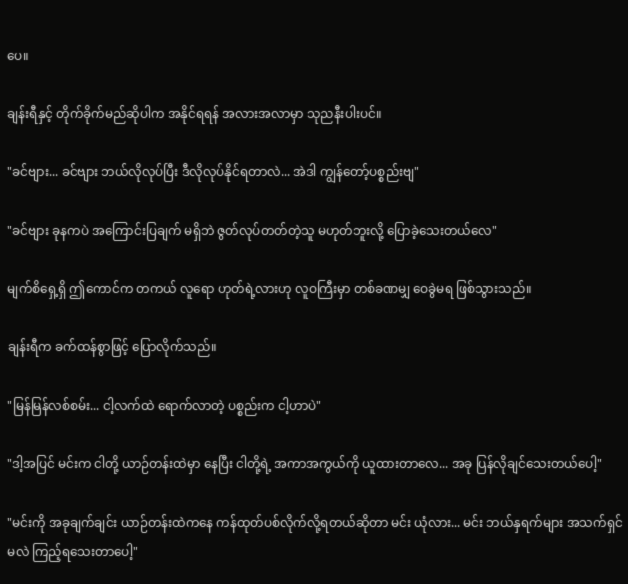ပေ။

ချန်းရီနှင့် တိုက်ခိုက်မည်ဆိုပါက အနိုင်ရရန် အလားအလာမှာ သုညနီးပါးပင်။

"ခင်ဗျား... ခင်ဗျား ဘယ်လိုလုပ်ပြီး ဒီလိုလုပ်နိုင်ရတာလဲ... အဲဒါ ကျွန်တော့်ပစ္စည်းဗျ"

"ခင်ဗျား ခုနကပဲ အကြောင်းပြချက် မရှိဘဲ ဇွတ်လုပ်တတ်တဲ့သူ မဟုတ်ဘူးလို့ ပြောခဲ့သေးတယ်လေ"

မျက်စိရှေ့ရှိ ဤကောင်က တကယ် လူရော ဟုတ်ရဲ့လားဟု လူဝကြီးမှာ တစ်ခဏမျှ ဝေခွဲမရ ဖြစ်သွားသည်။

ချန်းရီက ခက်ထန်စွာဖြင့် ပြောလိုက်သည်။

"မြန်မြန်လစ်စမ်း... ငါ့လက်ထဲ ရောက်လာတဲ့ ပစ္စည်းက ငါ့ဟာပဲ"

"ဒါ့အပြင် မင်းက ငါတို့ ယာဉ်တန်းထဲမှာ နေပြီး ငါတို့ရဲ့ အကာအကွယ်ကို ယူထားတာလေ... အခု ပြန်လိုချင်သေးတယ်ပေါ့"

"မင်းကို အခုချက်ချင်း ယာဉ်တန်းထဲကနေ ကန်ထုတ်ပစ်လိုက်လို့ရတယ်ဆိုတာ မင်း ယုံလား... မင်း ဘယ်နှရက်များ အသက်ရှင်မလဲ ကြည့်ရသေးတာပေါ့"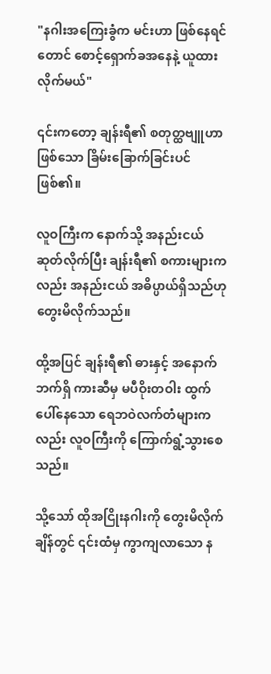"နဂါးအကြေးခွံက မင်းဟာ ဖြစ်နေရင်တောင် စောင့်ရှောက်ခအနေနဲ့ ယူထားလိုက်မယ်"

၎င်းကတော့ ချန်းရီ၏ စတုတ္ထဗျူဟာဖြစ်သော ခြိမ်းခြောက်ခြင်းပင် ဖြစ်၏။

လူဝကြီးက နောက်သို့ အနည်းငယ် ဆုတ်လိုက်ပြီး ချန်းရီ၏ စကားများကလည်း အနည်းငယ် အဓိပ္ပာယ်ရှိသည်ဟု တွေးမိလိုက်သည်။

ထို့အပြင် ချန်းရီ၏ ဓားနှင့် အနောက်ဘက်ရှိ ကားဆီမှ မပီဝိုးတဝါး ထွက်ပေါ်နေသော ရေဘဝဲလက်တံများကလည်း လူဝကြီးကို ကြောက်ရွံ့သွားစေသည်။

သို့သော် ထိုအငြိုးနဂါးကို တွေးမိလိုက်ချိန်တွင် ၎င်းထံမှ ကွာကျလာသော န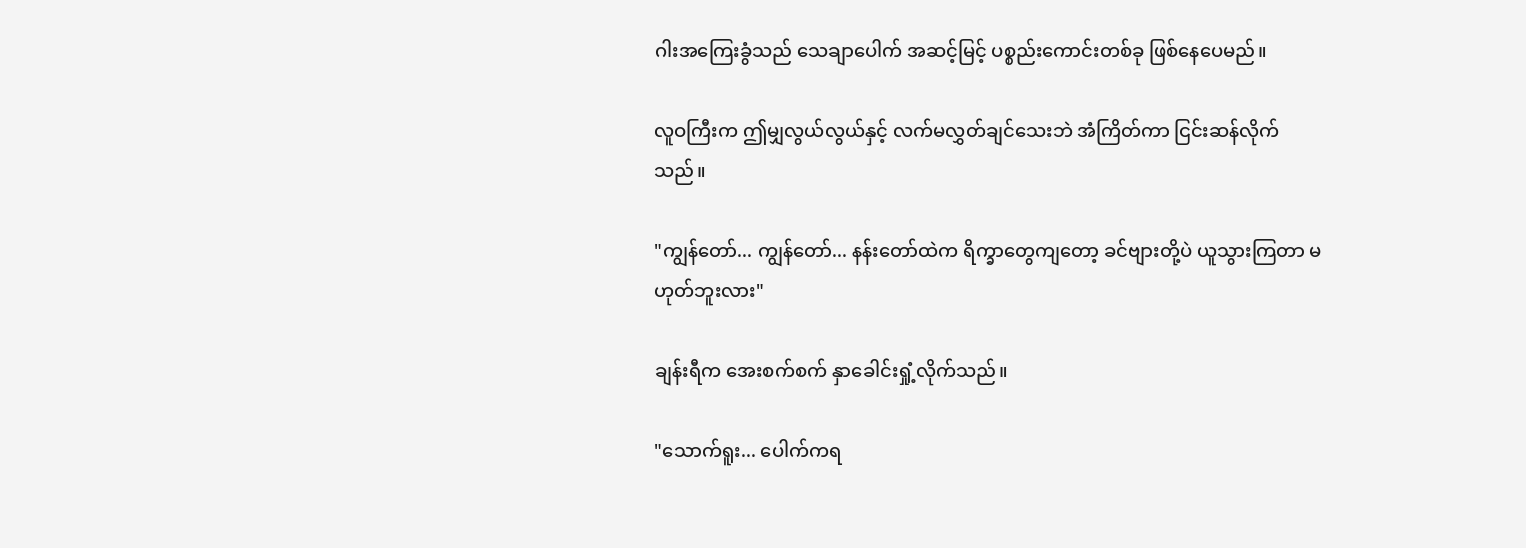ဂါးအကြေးခွံသည် သေချာပေါက် အဆင့်မြင့် ပစ္စည်းကောင်းတစ်ခု ဖြစ်နေပေမည်။

လူဝကြီးက ဤမျှလွယ်လွယ်နှင့် လက်မလွှတ်ချင်သေးဘဲ အံကြိတ်ကာ ငြင်းဆန်လိုက်သည်။

"ကျွန်တော်... ကျွန်တော်... နန်းတော်ထဲက ရိက္ခာတွေကျတော့ ခင်ဗျားတို့ပဲ ယူသွားကြတာ မဟုတ်ဘူးလား"

ချန်းရီက အေးစက်စက် နှာခေါင်းရှုံ့လိုက်သည်။

"သောက်ရူး... ပေါက်ကရ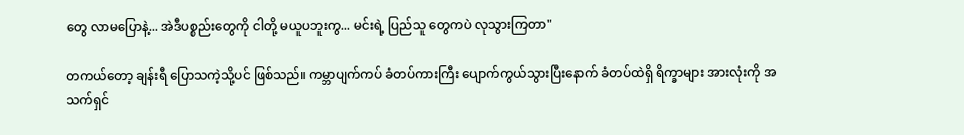တွေ လာမပြောနဲ့... အဲဒီပစ္စည်းတွေကို ငါတို့ မယူပဘူးကွ... မင်းရဲ့ ပြည်သူ တွေကပဲ လုသွားကြတာ"

တကယ်တော့ ချန်းရီ ပြောသကဲ့သို့ပင် ဖြစ်သည်။ ကမ္ဘာပျက်ကပ် ခံတပ်ကားကြီး ပျောက်ကွယ်သွားပြီးနောက် ခံတပ်ထဲရှိ ရိက္ခာများ အားလုံးကို အသက်ရှင်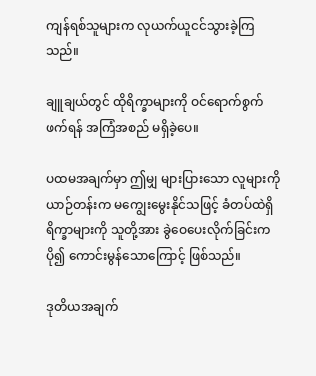ကျန်ရစ်သူများက လုယက်ယူငင်သွားခဲ့ကြသည်။

ချူချယ်တွင် ထိုရိက္ခာများကို ဝင်ရောက်စွက်ဖက်ရန် အကြံအစည် မရှိခဲ့ပေ။

ပထမအချက်မှာ ဤမျှ များပြားသော လူများကို ယာဉ်တန်းက မကျွေးမွေးနိုင်သဖြင့် ခံတပ်ထဲရှိ ရိက္ခာများကို သူတို့အား ခွဲဝေပေးလိုက်ခြင်းက ပို၍ ကောင်းမွန်သောကြောင့် ဖြစ်သည်။

ဒုတိယအချက်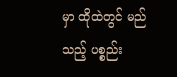မှာ ထိုထဲတွင် မည်သည့် ပစ္စည်း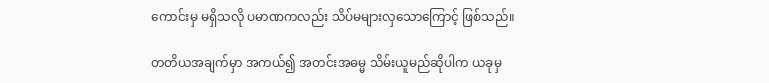ကောင်းမှ မရှိသလို ပမာဏကလည်း သိပ်မများလှသောကြောင့် ဖြစ်သည်။

တတိယအချက်မှာ အကယ်၍ အတင်းအဓမ္မ သိမ်းယူမည်ဆိုပါက ယခုမှ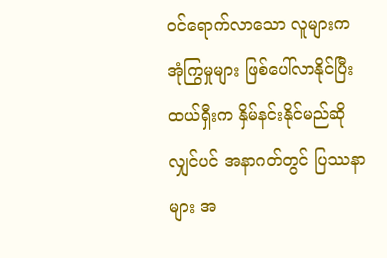ဝင်ရောက်လာသော လူများက အုံကြွမှုများ ဖြစ်ပေါ်လာနိုင်ပြီး ထယ်ရှီးက နှိမ်နင်းနိုင်မည်ဆိုလျှင်ပင် အနာဂတ်တွင် ပြဿနာများ အ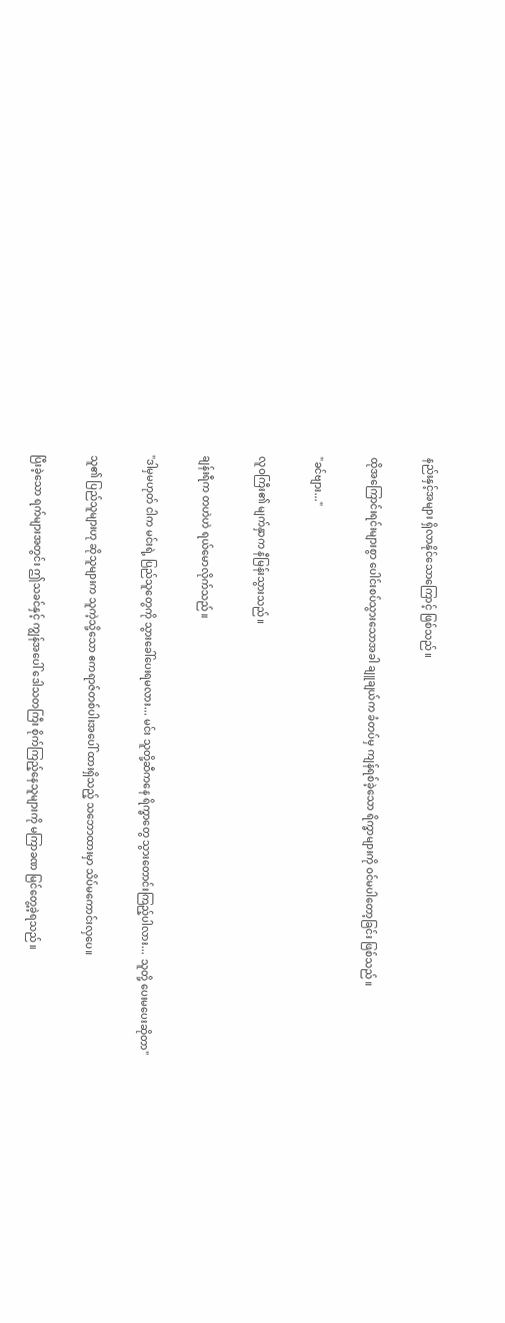နည်းနှင့်အများ ရှိလာနိုင်သောကြောင့် ဖြစ်သည်။

ထိုအကြောင်းရင်းများစွာ ပေါင်းစပ်သွားသောအခါ ချူချယ်က ခံတပ်မှ ကျန်ရစ်ခဲ့သော ရိက္ခာများကို ဝင်မပါတော့ခြင်း ဖြစ်သည်။

"ခင်ဗျား..."

လူဝကြီး၏ မျက်နှာက နီမြန်းသွားသည်။

ချန်းရီက တဟဲဟဲ ရယ်မောလိုက်သည်။

"ဒါမှမဟုတ် ငါက မင်းရဲ့ ပြည်သူတွေကို သွားခေါ်ပေးရမလား... မင်း သူတို့ဆီကနေ ရိက္ခာတွေ သွားတောင်းကြည့်ပါလား... သူတို့ ပေးမပေးဆိုတာ"

သူ၏ ပြည်သူများဟု ဆိုသူများက သူကဲ့သို့သော ဧကရာဇ်တစ်ပါးအပေါ် ထားရှိသည့် သဘောထားမှာ သိပ်မကောင်းလှပေ။

ပြီးခဲ့သော ရက်များအတွင်း ဤသခင်နှင့် ကျွန်အပေါ် ဒေါသတကြီး စိုက်ကြည့်နေသူများကို မကြာခဏ မြင်တွေ့ခဲ့ရသည်။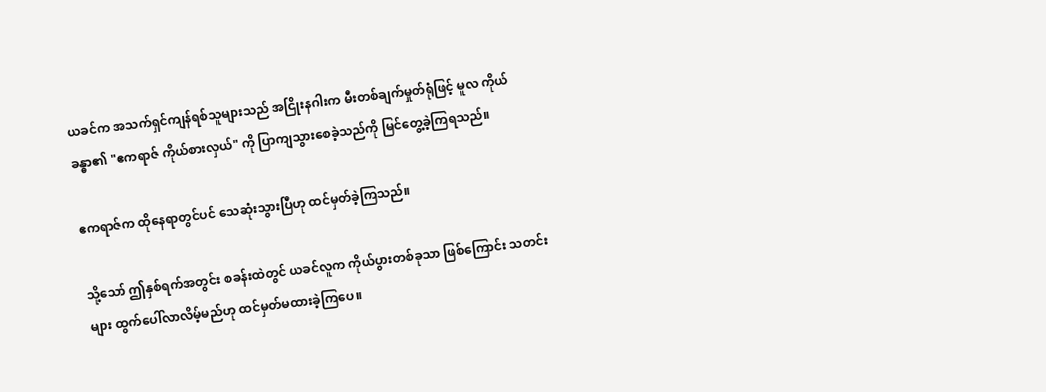ယခင်က အသက်ရှင်ကျန်ရစ်သူများသည် အငြိုးနဂါးက မီးတစ်ချက်မှုတ်ရုံဖြင့် မူလ ကိုယ်ခန္ဓာ၏ "ဧကရာဇ် ကိုယ်စားလှယ်" ကို ပြာကျသွားစေခဲ့သည်ကို မြင်တွေ့ခဲ့ကြရသည်။

ဧကရာဇ်က ထိုနေရာတွင်ပင် သေဆုံးသွားပြီဟု ထင်မှတ်ခဲ့ကြသည်။

သို့သော် ဤနှစ်ရက်အတွင်း စခန်းထဲတွင် ယခင်လူက ကိုယ်ပွားတစ်ခုသာ ဖြစ်ကြောင်း သတင်းများ ထွက်ပေါ်လာလိမ့်မည်ဟု ထင်မှတ်မထားခဲ့ကြပေ။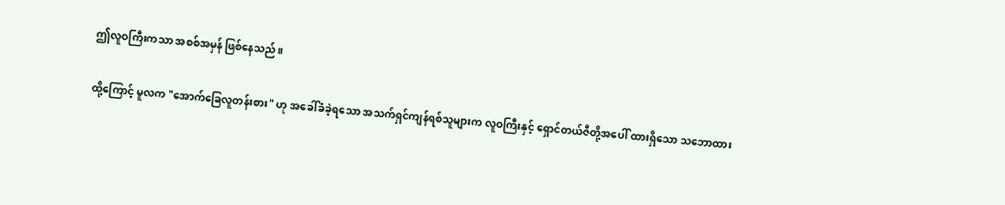ဤလူဝကြီးကသာ အစစ်အမှန် ဖြစ်နေသည်။

ထို့ကြောင့် မူလက "အောက်ခြေလူတန်းစား" ဟု အခေါ်ခံခဲ့ရသော အသက်ရှင်ကျန်ရစ်သူများက လူဝကြီးနှင့် ရှောင်တယ်ဇီတို့အပေါ် ထားရှိသော သဘောထား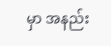မှာ အနည်း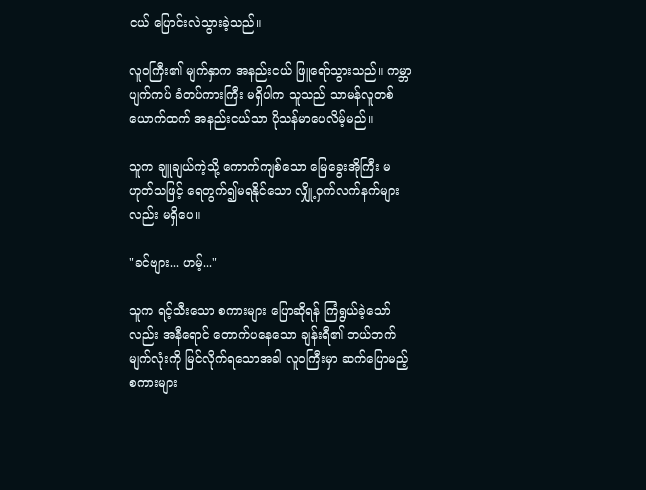ငယ် ပြောင်းလဲသွားခဲ့သည်။

လူဝကြီး၏ မျက်နှာက အနည်းငယ် ဖြူရော်သွားသည်။ ကမ္ဘာပျက်ကပ် ခံတပ်ကားကြီး မရှိပါက သူသည် သာမန်လူတစ်ယောက်ထက် အနည်းငယ်သာ ပိုသန်မာပေလိမ့်မည်။

သူက ချူချယ်ကဲ့သို့ ကောက်ကျစ်သော မြေခွေးအိုကြီး မဟုတ်သဖြင့် ရေတွက်၍မရနိုင်သော လျှို့ဝှက်လက်နက်များလည်း မရှိပေ။

"ခင်ဗျား... ဟမ့်..."

သူက ရင့်သီးသော စကားများ ပြောဆိုရန် ကြံရွယ်ခဲ့သော်လည်း အနီရောင် တောက်ပနေသော ချန်းရီ၏ ဘယ်ဘက်မျက်လုံးကို မြင်လိုက်ရသောအခါ လူဝကြီးမှာ ဆက်ပြောမည့် စကားများ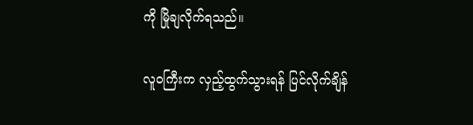ကို မြိုချလိုက်ရသည်။

လူဝကြီးက လှည့်ထွက်သွားရန် ပြင်လိုက်ချိန်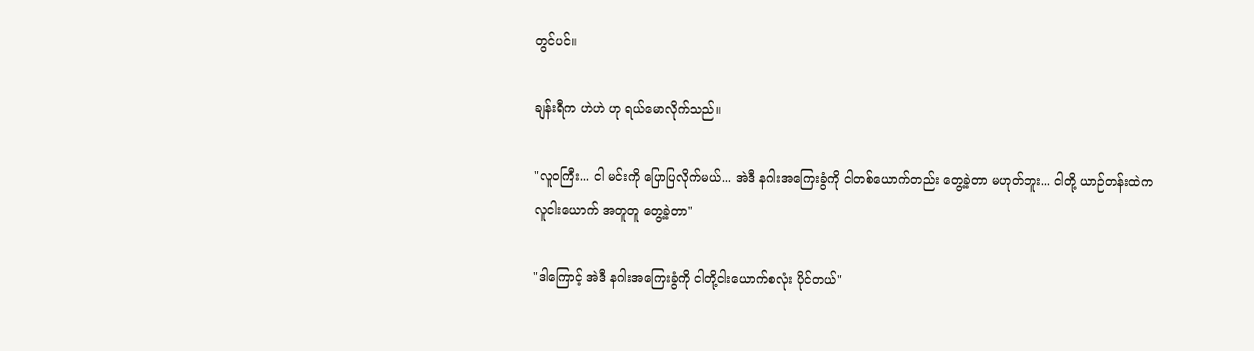တွင်ပင်။

ချန်းရီက ဟဲဟဲ ဟု ရယ်မောလိုက်သည်။

"လူဝကြီး... ငါ မင်းကို ပြောပြလိုက်မယ်... အဲဒီ နဂါးအကြေးခွံကို ငါတစ်ယောက်တည်း တွေ့ခဲ့တာ မဟုတ်ဘူး... ငါတို့ ယာဉ်တန်းထဲက လူငါးယောက် အတူတူ တွေ့ခဲ့တာ"

"ဒါကြောင့် အဲဒီ နဂါးအကြေးခွံကို ငါတို့ငါးယောက်စလုံး ပိုင်တယ်"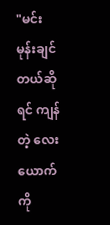"မင်း မုန်းချင်တယ်ဆိုရင် ကျန်တဲ့ လေးယောက်ကို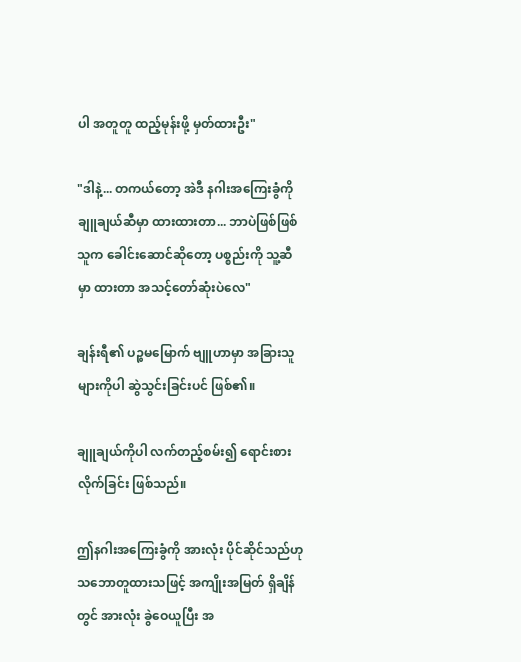ပါ အတူတူ ထည့်မုန်းဖို့ မှတ်ထားဦး"

"ဒါနဲ့... တကယ်တော့ အဲဒီ နဂါးအကြေးခွံကို ချူချယ်ဆီမှာ ထားထားတာ... ဘာပဲဖြစ်ဖြစ် သူက ခေါင်းဆောင်ဆိုတော့ ပစ္စည်းကို သူ့ဆီမှာ ထားတာ အသင့်တော်ဆုံးပဲလေ"

ချန်းရီ၏ ပဉ္စမမြောက် ဗျူဟာမှာ အခြားသူများကိုပါ ဆွဲသွင်းခြင်းပင် ဖြစ်၏။

ချူချယ်ကိုပါ လက်တည့်စမ်း၍ ရောင်းစားလိုက်ခြင်း ဖြစ်သည်။

ဤနဂါးအကြေးခွံကို အားလုံး ပိုင်ဆိုင်သည်ဟု သဘောတူထားသဖြင့် အကျိုးအမြတ် ရှိချိန်တွင် အားလုံး ခွဲဝေယူပြီး အ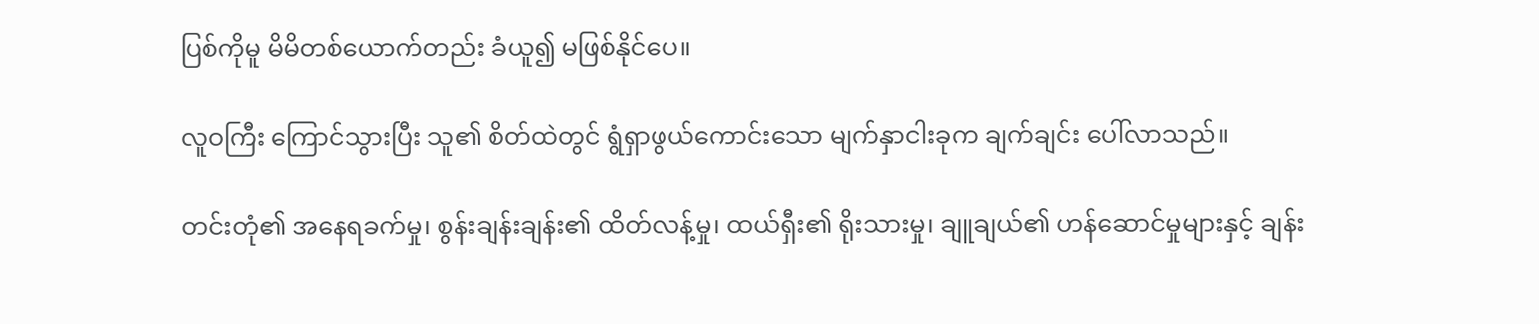ပြစ်ကိုမူ မိမိတစ်ယောက်တည်း ခံယူ၍ မဖြစ်နိုင်ပေ။

လူဝကြီး ကြောင်သွားပြီး သူ၏ စိတ်ထဲတွင် ရွံရှာဖွယ်ကောင်းသော မျက်နှာငါးခုက ချက်ချင်း ပေါ်လာသည်။

တင်းတုံ၏ အနေရခက်မှု၊ စွန်းချန်းချန်း၏ ထိတ်လန့်မှု၊ ထယ်ရှီး၏ ရိုးသားမှု၊ ချူချယ်၏ ဟန်ဆောင်မှုများနှင့် ချန်း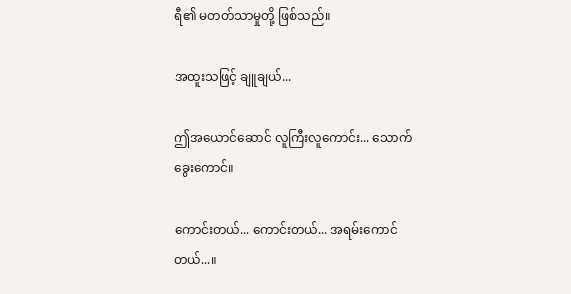ရီ၏ မတတ်သာမှုတို့ ဖြစ်သည်။

အထူးသဖြင့် ချူချယ်...

ဤအယောင်ဆောင် လူကြီးလူကောင်း... သောက်ခွေးကောင်။

ကောင်းတယ်... ကောင်းတယ်... အရမ်းကောင်တယ်...။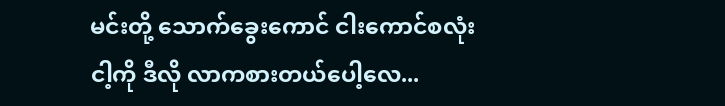မင်းတို့ သောက်ခွေးကောင် ငါးကောင်စလုံး ငါ့ကို ဒီလို လာကစားတယ်ပေါ့လေ...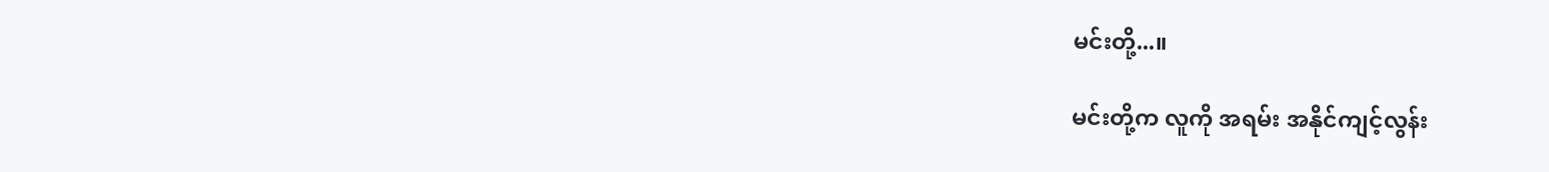မင်းတို့...။

မင်းတို့က လူကို အရမ်း အနိုင်ကျင့်လွန်း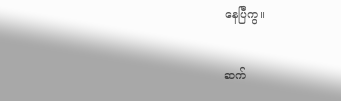နေပြီကွ။

ဆက်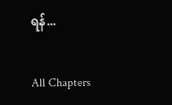ရန်...

All Chapters